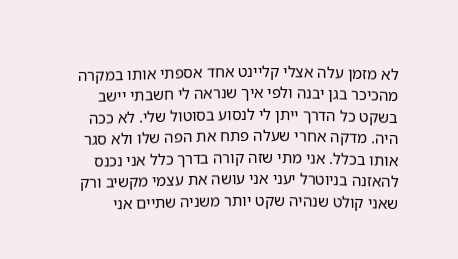לא מזמן עלה אצלי קליינט אחד אספתי אותו במקרה מהכיכר בגן יבנה ולפי איך שנראה לי חשבתי יישב בשקט כל הדרך ייתן לי לנסוע בסוטול שלי. לא ככה היה. מדקה אחרי שעלה פתח את הפה שלו ולא סגר אותו בכלל. אני מתי שזה קורה בדרך כלל אני נכנס להאזנה בניוטרל יעני אני עושה את עצמי מקשיב ורק שאני קולט שנהיה שקט יותר משניה שתיים אני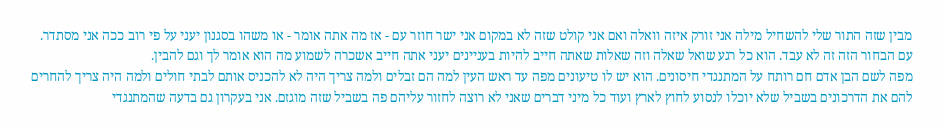מבין שזה התור שלי להשחיל מילה אני זורק איזה וואלה ואם אני קולט שזה לא במקום אני ישר חוזר עם - אז מה אתה אומר - או משהו בסגנון יעני על פי רוב ככה אני מסתדר. עם הבחור הזה זה לא עבד. הוא כל רגע שואל שאלה וזה שאלות שאתה חייב להיות בעניינים יעני אתה חייב אשכרה לשמוע מה הוא אומר לך וגם להבין.
מפה לשם הבן אדם חם רותח על המתנגדי חיסונים. הוא יש לו טיעונים מפה עד ראש העין למה הם זבלים ולמה צריך היה לא להכניס אותם לבתי חולים ולמה היה צריך להחרים להם את הדרכונים בשביל שלא יוכלו לנסוע לחוץ לארץ ועוד כל מיני דברים שאני לא רוצה לחזור עליהם פה בשביל שזה מוגזם. אני בעקרון גם בדעה שהמתנגדי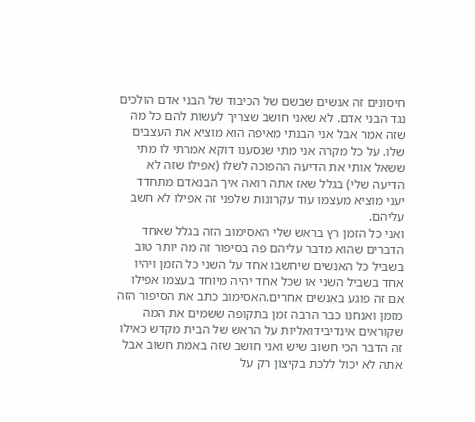חיסונים זה אנשים שבשם של הכיבוד של הבני אדם הולכים נגד הבני אדם. לא שאני חושב שצריך לעשות להם כל מה שזה אמר אבל אני הבנתי מאיפה הוא מוציא את העצבים שלו. על כל מקרה אני מתי שנסענו דוקא אמרתי לו מתי ששאל אותי את הדיעה ההפוכה לשלו (אפילו שזה לא הדיעה שלי) בגלל שאז אתה רואה איך הבנאדם מתחדד יעני מוציא מעצמו עוד עקרונות שלפני זה אפילו לא חשב עליהם.
ואני כל הזמן רץ בראש שלי האסימוב הזה בגלל שאחד הדברים שהוא מדבר עליהם פה בסיפור זה מה יותר טוב בשביל כל האנשים שיחשבו אחד על השני כל הזמן ויהיו אחד בשביל השני או שכל אחד יהיה מיוחד בעצמו אפילו אם זה פוגע באנשים אחרים.האסימוב כתב את הסיפור הזה מזמן ואנחנו כבר הרבה זמן בתקופה ששמים את המה שקוראים אינדיבידואליות על הראש של הבית מקדש כאילו זה הדבר הכי חשוב שיש ואני חושב שזה באמת חשוב אבל אתה לא יכול ללכת בקיצון רק על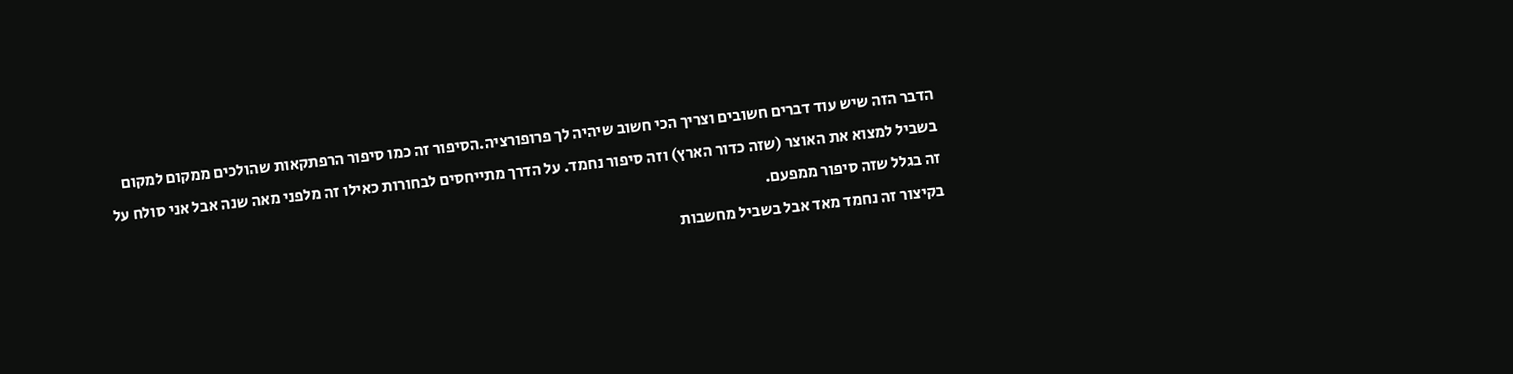הדבר הזה שיש עוד דברים חשובים וצריך הכי חשוב שיהיה לך פרופורציה.הסיפור זה כמו סיפור הרפתקאות שהולכים ממקום למקום בשביל למצוא את האוצר (שזה כדור הארץ) וזה סיפור נחמד. על הדרך מתייחסים לבחורות כאילו זה מלפני מאה שנה אבל אני סולח על זה בגלל שזה סיפור ממפעם.
בקיצור זה נחמד מאד אבל בשביל מחשבות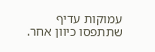עמוקות עדיף שתתפסו כיוון אחר.